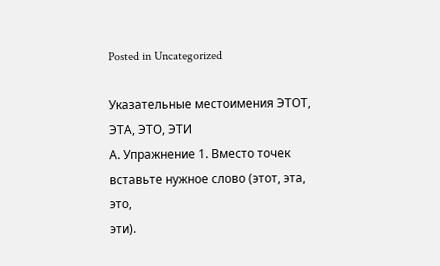Posted in Uncategorized

Указательные местоимения ЭТОТ, ЭТА, ЭТО, ЭТИ
А. Упражнение 1. Вместо точек вставьте нужное слово (этот, эта, это,
эти).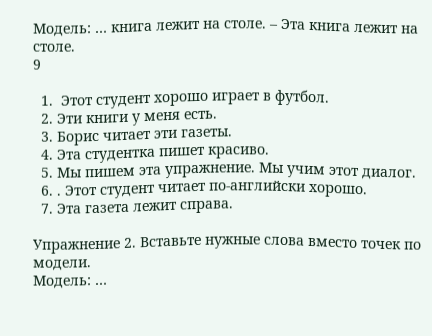Модель: … книга лежит на столе. – Эта книга лежит на столе.
9

  1.  Этот студент хорошо играет в футбол.
  2. Эти книги у меня есть.
  3. Борис читает эти газеты.
  4. Эта студентка пишет красиво.
  5. Мы пишем эта упражнение. Мы учим этот диалог.
  6. . Этот студент читает по-английски хорошо.
  7. Эта газета лежит справа.

Упражнение 2. Вставьте нужные слова вместо точек по модели.
Модель: …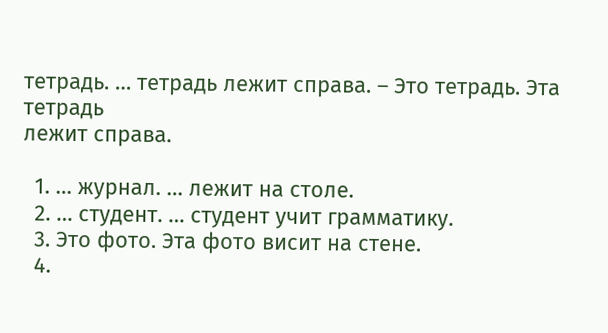тетрадь. … тетрадь лежит справа. – Это тетрадь. Эта тетрадь
лежит справа.

  1. … журнал. … лежит на столе.
  2. … студент. … студент учит грамматику.
  3. Это фото. Эта фото висит на стене.
  4.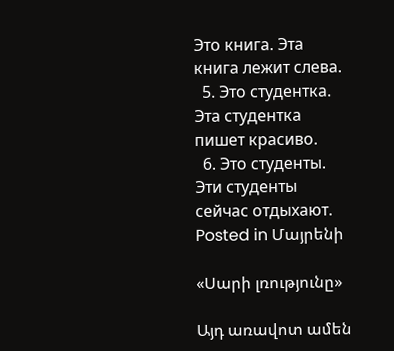Это книга. Эта книга лежит слева.
  5. Это студентка. Эта студентка пишет красиво.
  6. Это студенты. Эти студенты сейчас отдыхают.
Posted in Մայրենի

«Սարի լռությունը»

Այդ առավոտ ամեն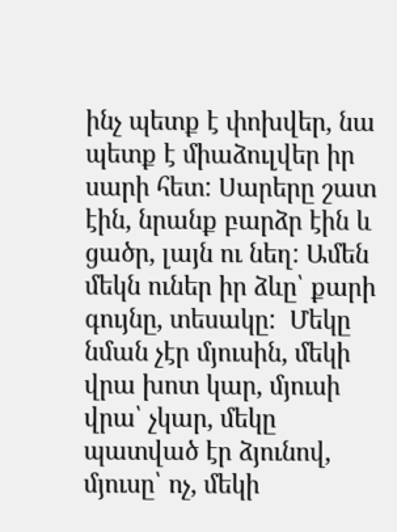ինչ պետք է փոխվեր, նա պետք է միաձուլվեր իր սարի հետ: Սարերը շատ էին, նրանք բարձր էին և ցածր, լայն ու նեղ: Ամեն մեկն ուներ իր ձևը՝ քարի գույնը, տեսակը:  Մեկը նման չէր մյուսին, մեկի վրա խոտ կար, մյուսի վրա՝ չկար, մեկը պատված էր ձյունով, մյուսը՝ ոչ, մեկի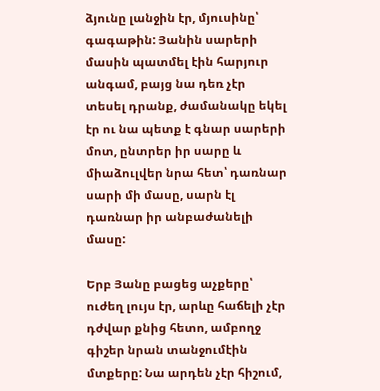ձյունը լանջին էր, մյուսինը՝ գագաթին: Յանին սարերի մասին պատմել էին հարյուր անգամ, բայց նա դեռ չէր տեսել դրանք, ժամանակը եկել էր ու նա պետք է գնար սարերի մոտ, ընտրեր իր սարը և միաձուլվեր նրա հետ՝ դառնար սարի մի մասը, սարն էլ դառնար իր անբաժանելի մասը:

Երբ Յանը բացեց աչքերը՝ ուժեղ լույս էր, արևը հաճելի չէր դժվար քնից հետո, ամբողջ գիշեր նրան տանջումէին մտքերը: Նա արդեն չէր հիշում,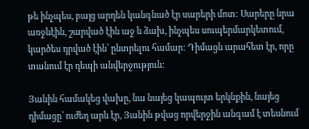թե ինչպես, բայց արդեն կանգնած էր սարերի մոտ: Սարերը նրա առջևէին, շարված էին աջ և ձախ, ինչպես սուպերմարկետում, կարծես դրված էին՝ ընտրելու համար: Դիմացն արահետ էր, որը տանում էր դեպի անվերջություն:

Յանին համակեց վախը, նա նայեց կապույտ երկնքին, նայեց դիմացը՝ ուժեղ արև էր, Յանին թվաց որվերջին անգամ է տեսնում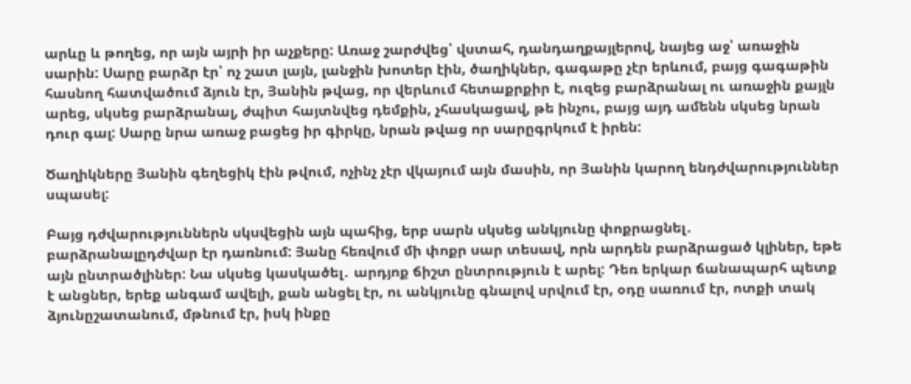արևը և թողեց, որ այն այրի իր աչքերը: Առաջ շարժվեց՝ վստահ, դանդաղքայլերով, նայեց աջ՝ առաջին սարին: Սարը բարձր էր՝ ոչ շատ լայն, լանջին խոտեր էին, ծաղիկներ, գագաթը չէր երևում, բայց գագաթին հասնող հատվածում ձյուն էր, Յանին թվաց, որ վերևում հետաքրքիր է, ուզեց բարձրանալ ու առաջին քայլն արեց, սկսեց բարձրանալ, ժպիտ հայտնվեց դեմքին, չհասկացավ, թե ինչու, բայց այդ ամենն սկսեց նրան դուր գալ: Սարը նրա առաջ բացեց իր գիրկը, նրան թվաց որ սարըգրկում է իրեն:

Ծաղիկները Յանին գեղեցիկ էին թվում, ոչինչ չէր վկայում այն մասին, որ Յանին կարող ենդժվարություններ սպասել:

Բայց դժվարություններն սկսվեցին այն պահից, երբ սարն սկսեց անկյունը փոքրացնել․ բարձրանալըդժվար էր դառնում: Յանը հեռվում մի փոքր սար տեսավ, որն արդեն բարձրացած կլիներ, եթե այն ընտրածլիներ: Նա սկսեց կասկածել․ արդյոք ճիշտ ընտրություն է արել: Դեռ երկար ճանապարհ պետք է անցներ, երեք անգամ ավելի, քան անցել էր, ու անկյունը գնալով սրվում էր, օդը սառում էր, ոտքի տակ ձյունըշատանում, մթնում էր, իսկ ինքը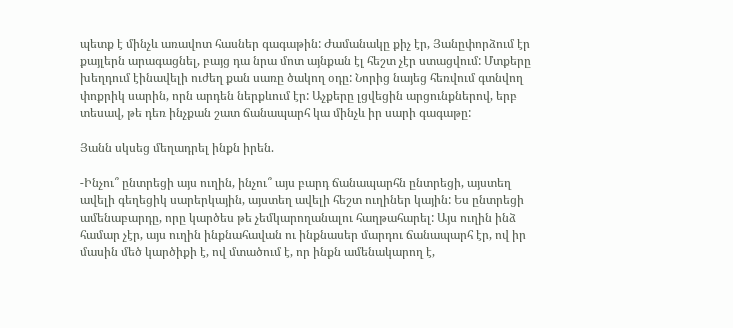պետք է մինչև առավոտ հասներ գագաթին: Ժամանակը քիչ էր, Յանըփորձում էր քայլերն արագացնել, բայց դա նրա մոտ այնքան էլ հեշտ չէր ստացվում: Մտքերը խեղդում էինավելի ուժեղ քան սառը ծակող օդը: Նորից նայեց հեռվում գտնվող փոքրիկ սարին, որն արդեն ներքևում էր: Աչքերը լցվեցին արցունքներով, երբ տեսավ, թե դեռ ինչքան շատ ճանապարհ կա մինչև իր սարի գագաթը:

Յանն սկսեց մեղադրել ինքն իրեն.

-Ինչու՞ ընտրեցի այս ուղին, ինչու՞ այս բարդ ճանապարհն ընտրեցի, այստեղ ավելի գեղեցիկ սարերկային, այստեղ ավելի հեշտ ուղիներ կային: Ես ընտրեցի ամենաբարդը, որը կարծես թե չեմկարողանալու հաղթահարել: Այս ուղին ինձ համար չէր, այս ուղին ինքնահավան ու ինքնասեր մարդու ճանապարհ էր, ով իր մասին մեծ կարծիքի է, ով մտածում է, որ ինքն ամենակարող է,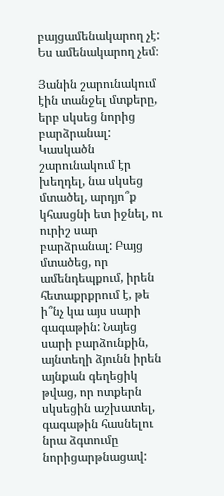բայցամենակարող չէ: Ես ամենակարող չեմ։

Յանին շարունակում էին տանջել մտքերը, երբ սկսեց նորից բարձրանալ: Կասկածն շարունակում էր խեղդել, նա սկսեց մտածել, արդյո՞ք կհասցնի ետ իջնել, ու ուրիշ սար բարձրանալ: Բայց մտածեց, որ ամենդեպքում, իրեն հետաքրքրում է, թե ի՞նչ կա այս սարի գագաթին: Նայեց սարի բարձունքին, այնտեղի ձյունն իրեն այնքան գեղեցիկ թվաց, որ ոտքերն սկսեցին աշխատել, գագաթին հասնելու նրա ձգտումը նորիցարթնացավ: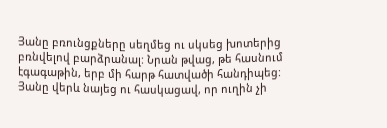Յանը բռունցքները սեղմեց ու սկսեց խոտերից բռնվելով բարձրանալ: Նրան թվաց, թե հասնում էգագաթին, երբ մի հարթ հատվածի հանդիպեց: Յանը վերև նայեց ու հասկացավ, որ ուղին չի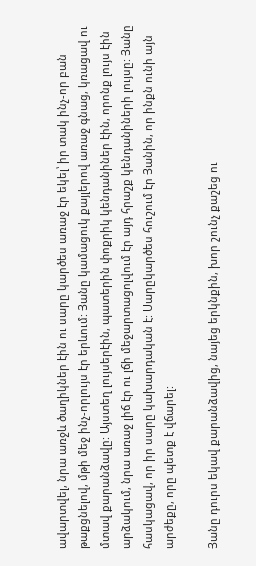ավարտվել, նրա առջև ծաղիկներ էին ու սարը կարծես առաջ էր եկել՝ իր տակ ինչ-որ բան թաքցնելով, մթի մեջ ինչ-որլույս էր երևում: Յանը կամացուկ քայլերով առաջ գնաց, կռացավ ու մտավ քարանձավը: Այստեղ լույսերէին, պատերին փոքրիկ կենդանիներ էին, որոնք լույս էին արձակում, նրա առաջ լիճ էր ու լճի մեջարտացոլվում էր այդ հրաշք կենդանիների լույսը: Յանը հասկացավ, որ իր սարը կախարդական է: Սարըկարծես հուշում էր Յանին, որ ինքն ունի այն արժեքը, որը պետք է վճարել:

Յանը դուրս եկավ քարանձավից, նայեց երկնքին, խոր շունչ քաշեց ու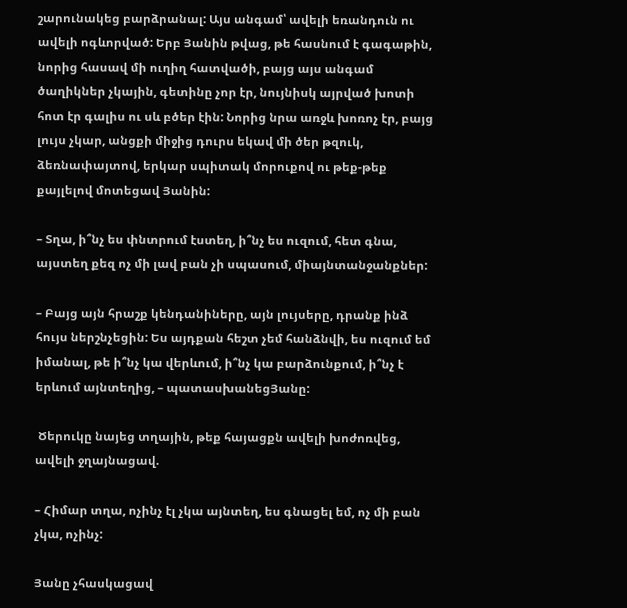շարունակեց բարձրանալ: Այս անգամ՝ ավելի եռանդուն ու ավելի ոգևորված: Երբ Յանին թվաց, թե հասնում է գագաթին, նորից հասավ մի ուղիղ հատվածի, բայց այս անգամ ծաղիկներ չկային, գետինը չոր էր, նույնիսկ այրված խոտի հոտ էր գալիս ու սև բծեր էին: Նորից նրա առջև խոռոչ էր, բայց լույս չկար, անցքի միջից դուրս եկավ մի ծեր թզուկ, ձեռնափայտով, երկար սպիտակ մորուքով ու թեք-թեք քայլելով մոտեցավ Յանին:

– Տղա, ի՞նչ ես փնտրում էստեղ, ի՞նչ ես ուզում, հետ գնա, այստեղ քեզ ոչ մի լավ բան չի սպասում, միայնտանջանքներ:

– Բայց այն հրաշք կենդանիները, այն լույսերը, դրանք ինձ հույս ներշնչեցին: Ես այդքան հեշտ չեմ հանձնվի, ես ուզում եմ իմանալ, թե ի՞նչ կա վերևում, ի՞նչ կա բարձունքում, ի՞նչ է երևում այնտեղից, – պատասխանեցՅանը:

 Ծերուկը նայեց տղային, թեք հայացքն ավելի խոժոռվեց, ավելի ջղայնացավ.

– Հիմար տղա, ոչինչ էլ չկա այնտեղ, ես գնացել եմ, ոչ մի բան չկա, ոչինչ:

Յանը չհասկացավ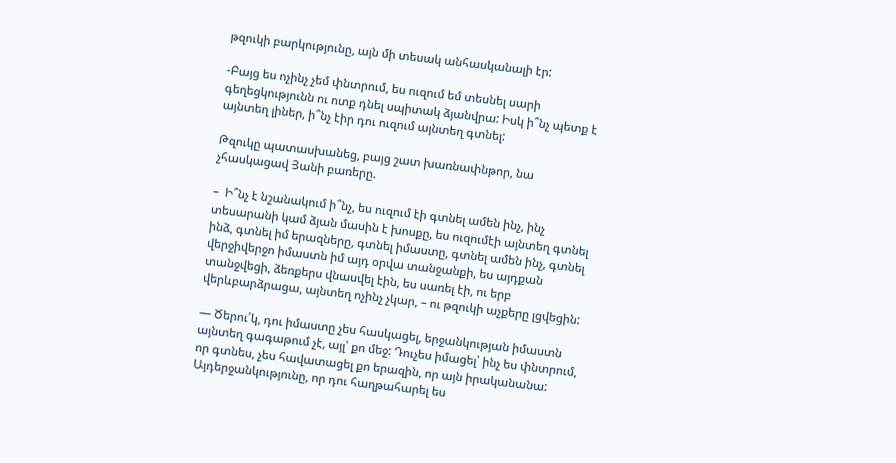թզուկի բարկությունը, այն մի տեսակ անհասկանալի էր:

-Բայց ես ոչինչ չեմ փնտրում, ես ուզում եմ տեսնել սարի գեղեցկությունն ու ոտք դնել սպիտակ ձյանվրա: Իսկ ի՞նչ պետք է այնտեղ լիներ, ի՞նչ էիր դու ուզում այնտեղ գտնել:

Թզուկը պատասխանեց, բայց շատ խառնափնթոր, նա չհասկացավ Յանի բառերը.

–  Ի՞նչ է նշանակում ի՞նչ, ես ուզում էի գտնել ամեն ինչ, ինչ տեսարանի կամ ձյան մասին է խոսքը, ես ուզումէի այնտեղ գտնել ինձ, գտնել իմ երազները, գտնել իմաստը, գտնել ամեն ինչ, գտնել վերջիվերջո իմաստն իմ այդ օրվա տանջանքի, ես այդքան տանջվեցի, ձեռքերս վնասվել էին, ես սառել էի, ու երբ վերևբարձրացա, այնտեղ ոչինչ չկար, – ու թզուկի աչքերը լցվեցին:

— Ծերու՛կ, դու իմաստը չես հասկացել, երջանկության իմաստն այնտեղ գագաթում չէ, այլ՝ քո մեջ: Դուչես իմացել՝ ինչ ես փնտրում, որ գտնես, չես հավատացել քո երազին, որ այն իրականանա: Այդերջանկությունը, որ դու հաղթահարել ես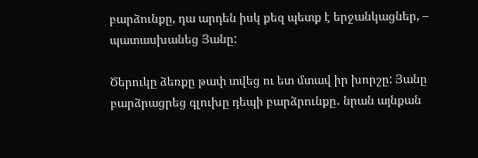բարձունքը, դա արդեն իսկ քեզ պետք է երջանկացներ, – պատասխանեց Յանը:

Ծերուկը ձեռքը թափ տվեց ու ետ մտավ իր խորշը: Յանը բարձրացրեց գլուխը դեպի բարձրունքը․ նրան այնքան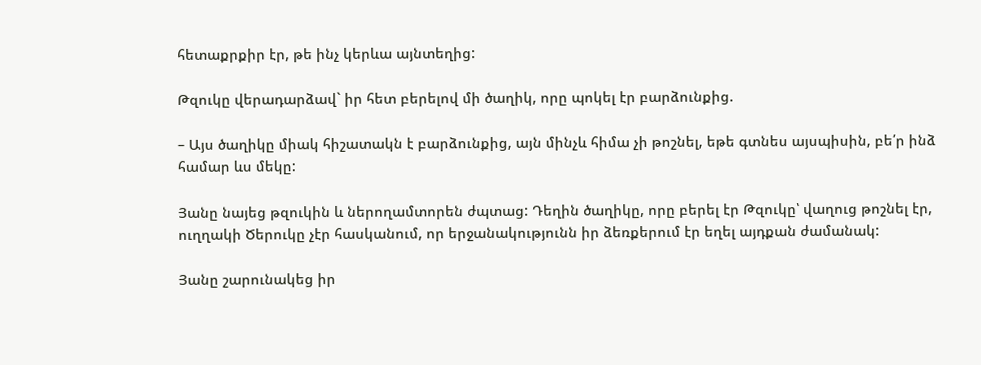հետաքրքիր էր, թե ինչ կերևա այնտեղից:

Թզուկը վերադարձավ` իր հետ բերելով մի ծաղիկ, որը պոկել էր բարձունքից.

– Այս ծաղիկը միակ հիշատակն է բարձունքից, այն մինչև հիմա չի թոշնել, եթե գտնես այսպիսին, բե՛ր ինձ համար ևս մեկը:

Յանը նայեց թզուկին և ներողամտորեն ժպտաց: Դեղին ծաղիկը, որը բերել էր Թզուկը՝ վաղուց թոշնել էր, ուղղակի Ծերուկը չէր հասկանում, որ երջանակությունն իր ձեռքերում էր եղել այդքան ժամանակ:

Յանը շարունակեց իր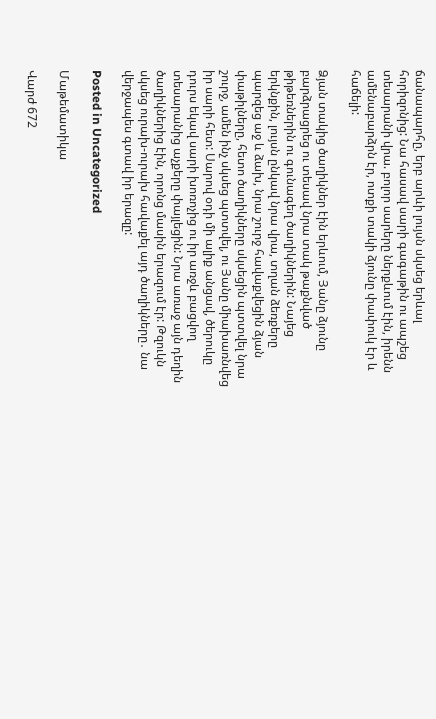ճանապարհը, երբ արևի լույսն սկսեց երևալ հորիզոնից: Նա հասավ սարի գագաթին ու ապշեց տեսարանի վրա. բոլոր սարերը ներքևում էին, իրենն ամենաբարձրն էր, ոտքի տակի ձյունը փափուկ էր և հաճելի:

Ձյան տակից ծաղիկներ էին երևում, Յանը ձյունը բարձրացրեց ու տեսավ նրա տակ թաքնված թիթեռներին ու գունագեղ ծաղիկներին: Նայեց երկնքին, լույսն ընկավ նրա վրա, տղան ձեռքերը պարզեց աջ և ձախ, նրա շուրջ հավաքվեցին ձյան փաթիլները, հետո ծաղիկները սկսեցին պտտվել նրա շուրջ, ամեն ինչ սկսեց պտտվել, ու Յանը միախառնվեց իր սարի հետ: Սարով օդի մի ալիք անցավ, ծերուկը դուրս եկավ սարի խոռոչից ու իր առջև բացվող տեսարանից աչքերը փայլեցին: Նրա առաջ այն դեղին ծաղիկներից էին, որոնց մասին երազում էր: Թզուկն սկսեց ուրախ-ուրախ հավաքել այդ ծաղիկները․ նա վերջապես գտավ իր երազը:

Posted in Uncategorized

Մաթեմատիկա

Վարժ 672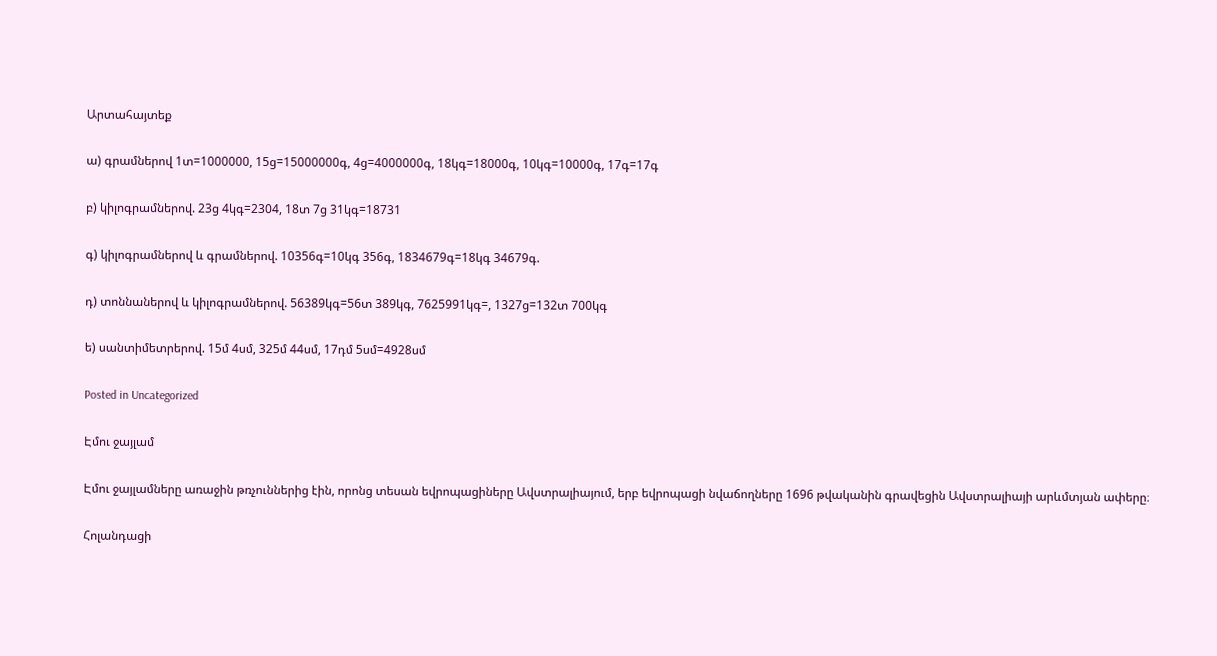Արտահայտեք

ա) գրամներով 1տ=1000000, 15ց=15000000գ, 4ց=4000000գ, 18կգ=18000գ, 10կգ=10000գ, 17գ=17գ

բ) կիլոգրամներով. 23ց 4կգ=2304, 18տ 7ց 31կգ=18731

գ) կիլոգրամներով և գրամներով. 10356գ=10կգ 356գ, 1834679գ=18կգ 34679գ.

դ) տոննաներով և կիլոգրամներով. 56389կգ=56տ 389կգ, 7625991կգ=, 1327ց=132տ 700կգ

ե) սանտիմետրերով. 15մ 4սմ, 325մ 44սմ, 17դմ 5սմ=4928սմ

Posted in Uncategorized

Էմու ջայլամ

Էմու ջայլամները առաջին թռչուններից էին, որոնց տեսան եվրոպացիները Ավստրալիայում, երբ եվրոպացի նվաճողները 1696 թվականին գրավեցին Ավստրալիայի արևմտյան ափերը։

Հոլանդացի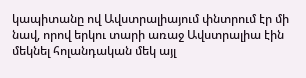կապիտանը ով Ավստրալիայում փնտրում էր մի նավ, որով երկու տարի առաջ Ավստրալիա էին մեկնել հոլանդական մեկ այլ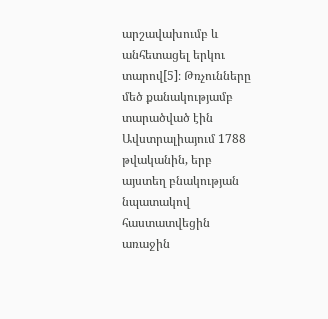արշավախումբ և անհետացել երկու տարով[5]։ Թռչունները մեծ քանակությամբ տարածված էին Ավստրալիայում 1788 թվականին, երբ այստեղ բնակության նպատակով հաստատվեցին առաջին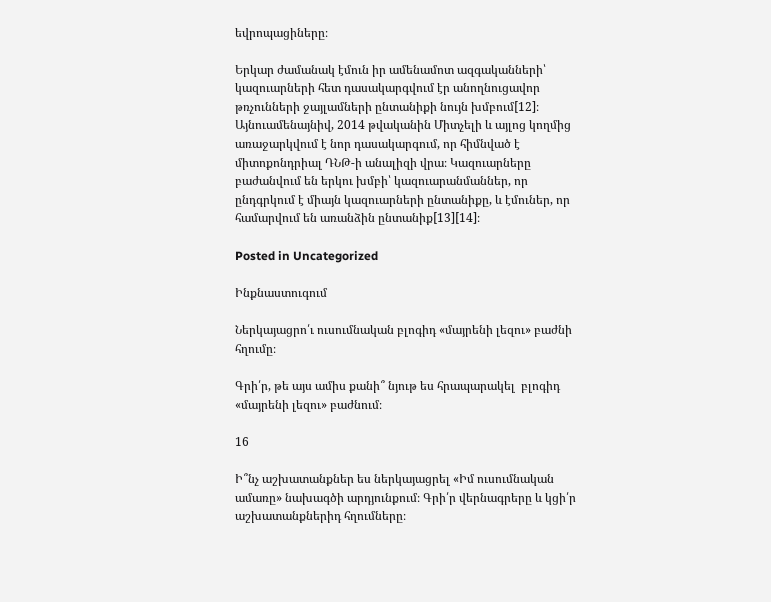եվրոպացիները։

Երկար ժամանակ էմուն իր ամենամոտ ազգականների՝ կազուարների հետ դասակարգվում էր անողնուցավոր թռչունների ջայլամների ընտանիքի նույն խմբում[12]։ Այնուամենայնիվ, 2014 թվականին Միտչելի և այլոց կողմից առաջարկվում է նոր դասակարգում, որ հիմնված է միտոքոնդրիալ ԴՆԹ-ի անալիզի վրա։ Կազուարները բաժանվում են երկու խմբի՝ կազուարանմաններ, որ ընդգրկում է միայն կազուարների ընտանիքը, և էմուներ, որ համարվում են առանձին ընտանիք[13][14]։

Posted in Uncategorized

Ինքնաստուգում

Ներկայացրո՛ւ ուսումնական բլոգիդ «մայրենի լեզու» բաժնի հղումը։

Գրի՛ր, թե այս ամիս քանի՞ նյութ ես հրապարակել  բլոգիդ «մայրենի լեզու» բաժնում։

16

Ի՞նչ աշխատանքներ ես ներկայացրել «Իմ ուսումնական ամառը» նախագծի արդյունքում։ Գրի՛ր վերնագրերը և կցի՛ր աշխատանքներիդ հղումները։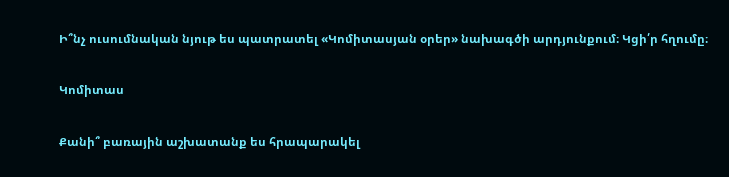Ի՞նչ ուսումնական նյութ ես պատրատել «Կոմիտասյան օրեր» նախագծի արդյունքում։ Կցի՛ր հղումը։

Կոմիտաս

Քանի՞ բառային աշխատանք ես հրապարակել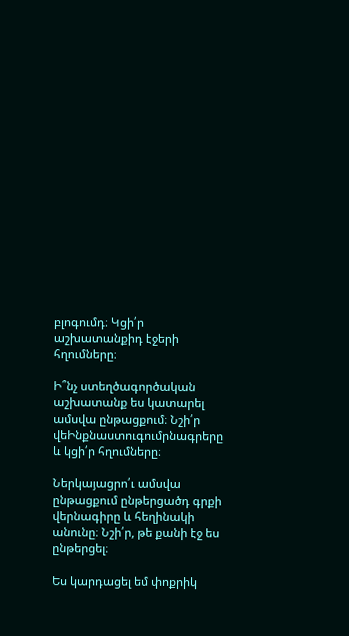բլոգումդ։ Կցի՛ր աշխատանքիդ էջերի հղումները։

Ի՞նչ ստեղծագործական աշխատանք ես կատարել ամսվա ընթացքում։ Նշի՛ր վեԻնքնաստուգումրնագրերը և կցի՛ր հղումները։

Ներկայացրո՛ւ ամսվա ընթացքում ընթերցածդ գրքի վերնագիրը և հեղինակի անունը։ Նշի՛ր, թե քանի էջ ես ընթերցել։

Ես կարդացել եմ փոքրիկ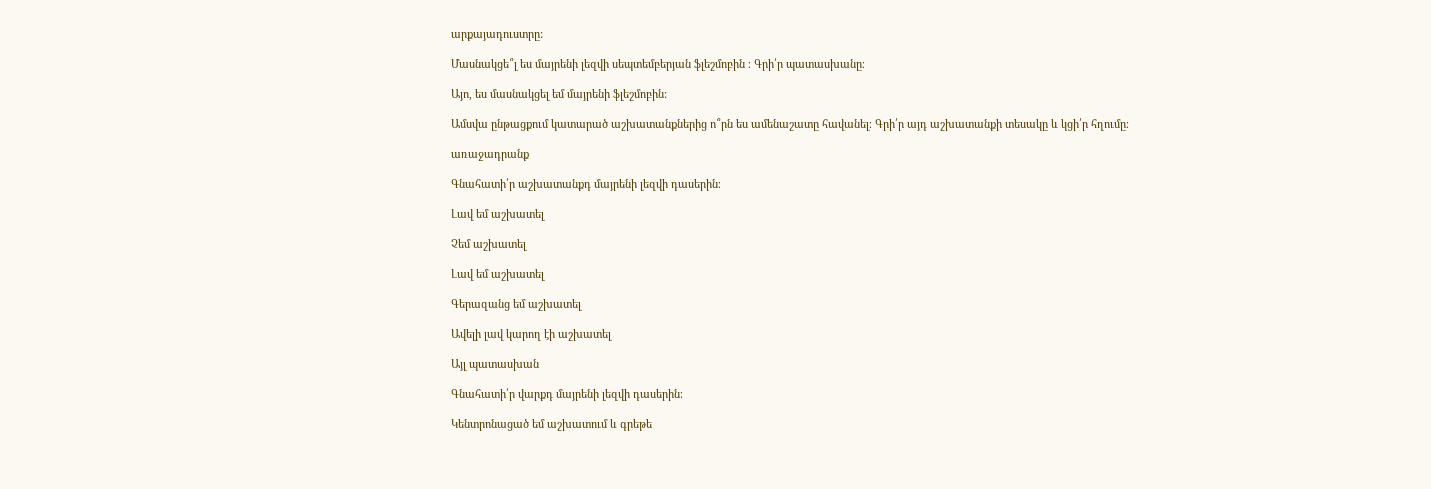արքայադուստրը:

Մասնակցե՞լ ես մայրենի լեզվի սեպտեմբերյան ֆլեշմոբին ։ Գրի՛ր պատասխանը։

Այո, ես մասնակցել եմ մայրենի ֆլեշմոբին:

Ամսվա ընթացքում կատարած աշխատանքներից ո՞րն ես ամենաշատը հավանել։ Գրի՛ր այդ աշխատանքի տեսակը և կցի՛ր հղումը։

առաջադրանք

Գնահատի՛ր աշխատանքդ մայրենի լեզվի դասերին։

Լավ եմ աշխատել

Չեմ աշխատել

Լավ եմ աշխատել

Գերազանց եմ աշխատել

Ավելի լավ կարող էի աշխատել

Այլ պատասխան

Գնահատի՛ր վարքդ մայրենի լեզվի դասերին։

Կենտրոնացած եմ աշխատում և գրեթե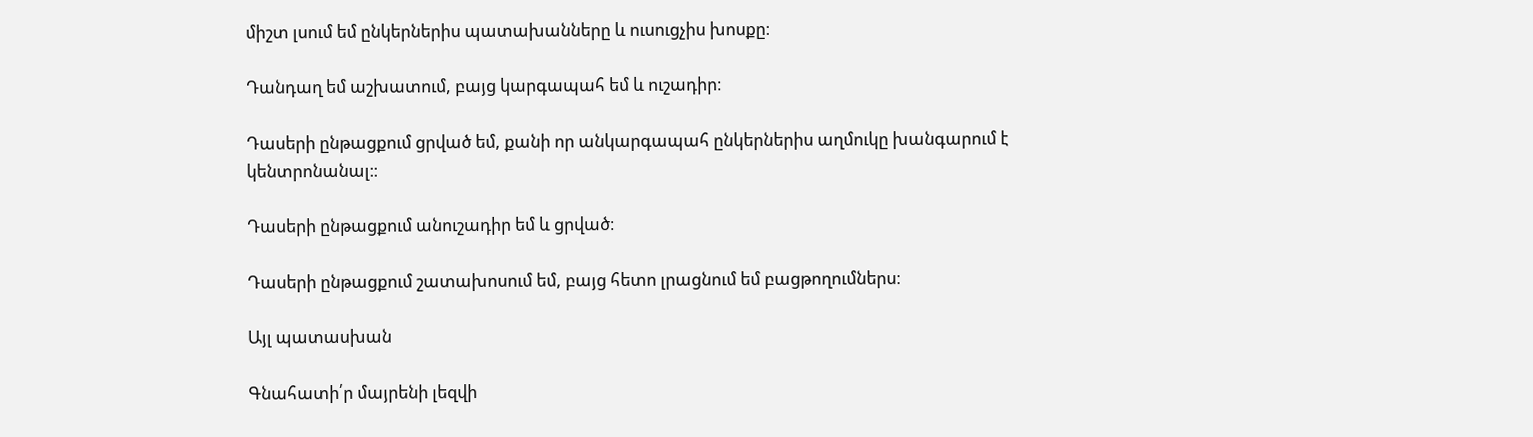միշտ լսում եմ ընկերներիս պատախանները և ուսուցչիս խոսքը։

Դանդաղ եմ աշխատում, բայց կարգապահ եմ և ուշադիր։

Դասերի ընթացքում ցրված եմ, քանի որ անկարգապահ ընկերներիս աղմուկը խանգարում է կենտրոնանալ։։

Դասերի ընթացքում անուշադիր եմ և ցրված։

Դասերի ընթացքում շատախոսում եմ, բայց հետո լրացնում եմ բացթողումներս։

Այլ պատասխան

Գնահատի՛ր մայրենի լեզվի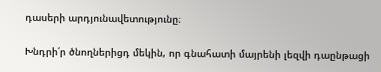դասերի արդյունավետությունը։

Խնդրի՛ր ծնողներիցդ մեկին, որ գնահատի մայրենի լեզվի դաընթացի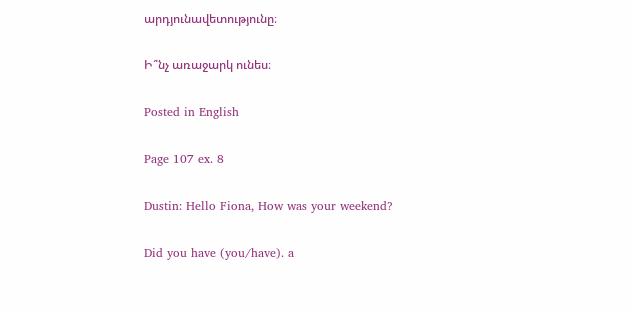արդյունավետությունը։

Ի՞նչ առաջարկ ունես։

Posted in English

Page 107 ex. 8

Dustin: Hello Fiona, How was your weekend?

Did you have (you/have). a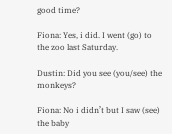good time?

Fiona: Yes, i did. I went (go) to the zoo last Saturday.

Dustin: Did you see (you/see) the monkeys?

Fiona: No i didn’t but I saw (see) the baby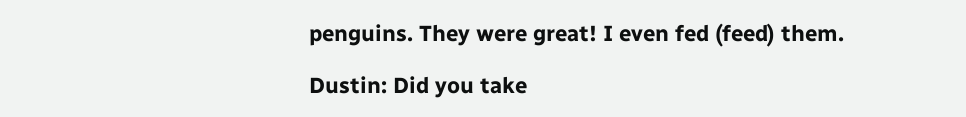penguins. They were great! I even fed (feed) them.

Dustin: Did you take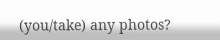(you/take) any photos?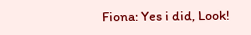Fiona: Yes i did, Look!